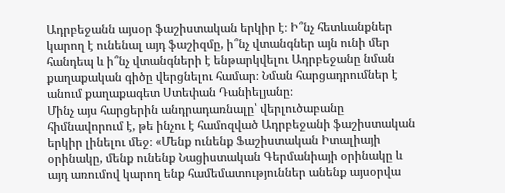Ադրբեջանն այսօր ֆաշիստական երկիր է։ Ի՞նչ հետևանքներ կարող է ունենալ այդ ֆաշիզմը, ի՞նչ վտանգներ այն ունի մեր հանդեպ և ի՞նչ վտանգների է ենթարկվելու Ադրբեջանը նման քաղաքական գիծը վերցնելու համար։ Նման հարցադրումներ է անում քաղաքագետ Ստեփան Դանիելյանը։
Մինչ այս հարցերին անդրադառնալը՝ վերլուծաբանը հիմնավորում է, թե ինչու է համոզված Ադրբեջանի ֆաշիստական երկիր լինելու մեջ։ «Մենք ունենք Ֆաշիստական Իտալիայի օրինակը, մենք ունենք Նացիստական Գերմանիայի օրինակը և այդ առումով կարող ենք համեմատություններ անենք այսօրվա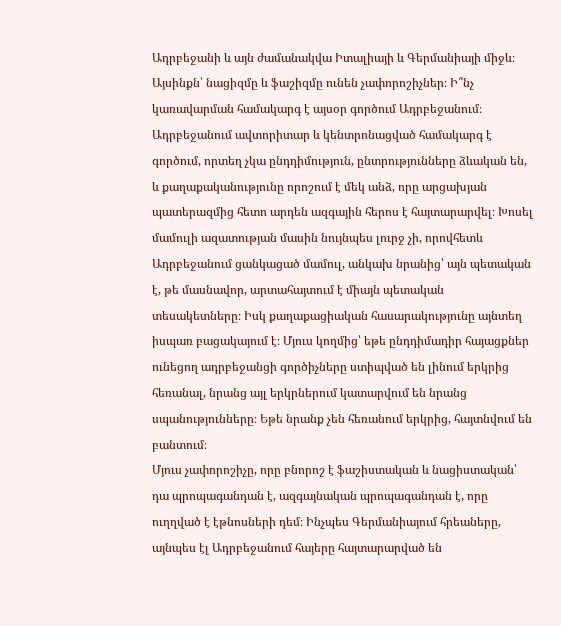Ադրբեջանի և այն ժամանակվա Իտալիայի և Գերմանիայի միջև։ Այսինքն՝ նացիզմը և ֆաշիզմը ունեն չափորոշիչներ։ Ի՞նչ կառավարման համակարգ է այսօր գործում Ադրբեջանում։ Ադրբեջանում ավտորիտար և կենտրոնացված համակարգ է գործում, որտեղ չկա ընդդիմություն, ընտրությունները ձևական են, և քաղաքականությունը որոշում է մեկ անձ, որը արցախյան պատերազմից հետո արդեն ազգային հերոս է հայտարարվել։ Խոսել մամուլի ազատության մասին նույնպես լուրջ չի, որովհետև Ադրբեջանում ցանկացած մամուլ, անկախ նրանից՝ այն պետական է, թե մասնավոր, արտահայտում է միայն պետական տեսակետները։ Իսկ քաղաքացիական հասարակությունը այնտեղ իսպառ բացակայում է։ Մյուս կողմից՝ եթե ընդդիմադիր հայացքներ ունեցող ադրբեջանցի գործիչները ստիպված են լինում երկրից հեռանալ, նրանց այլ երկրներում կատարվում են նրանց սպանությունները։ Եթե նրանք չեն հեռանում երկրից, հայտնվում են բանտում։
Մյուս չափորոշիչը, որը բնորոշ է ֆաշիստական և նացիստական՝ դա պրոպագանդան է, ազգայնական պրոպագանդան է, որը ուղղված է էթնոսների դեմ։ Ինչպես Գերմանիայում հրեաները, այնպես էլ Ադրբեջանում հայերը հայտարարված են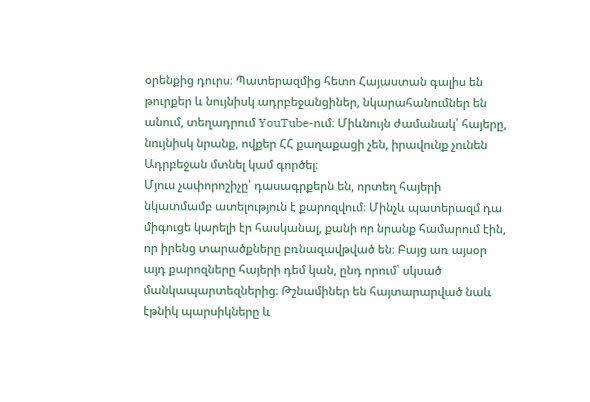օրենքից դուրս։ Պատերազմից հետո Հայաստան գալիս են թուրքեր և նույնիսկ ադրբեջանցիներ, նկարահանումներ են անում, տեղադրում YouTube-ում։ Միևնույն ժամանակ՝ հայերը, նույնիսկ նրանք, ովքեր ՀՀ քաղաքացի չեն, իրավունք չունեն Ադրբեջան մտնել կամ գործել։
Մյուս չափորոշիչը՝ դասագրքերն են, որտեղ հայերի նկատմամբ ատելություն է քարոզվում։ Մինչև պատերազմ դա միգուցե կարելի էր հասկանալ, քանի որ նրանք համարում էին, որ իրենց տարածքները բռնազավթված են։ Բայց առ այսօր այդ քարոզները հայերի դեմ կան, ընդ որում՝ սկսած մանկապարտեզներից։ Թշնամիներ են հայտարարված նաև էթնիկ պարսիկները և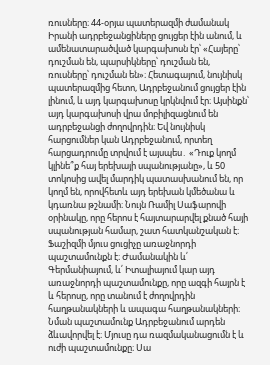ռուսները։ 44-օրյա պատերազմի ժամանակ Իրանի ադրբեջանցիները ցույցեր էին անում, և ամենատարածված կարգախոսն էր՝ «Հայերը՝ դուշման են, պարսիկները՝ դուշման են, ռուսները՝ դուշման են»։ Հետագայում, նույնիսկ պատերազմից հետո, Ադրբեջանում ցույցեր էին լինում, և այդ կարգախոսը կրկնվում էր։ Այսինքն՝ այդ կարգախոսի վրա մոբիլիզացնում են ադրբեջանցի ժողովրդին։ Եվ նույնիսկ հարցումներ կան Ադրբեջանում, որտեղ հարցադրումը տրվում է այսպես․ «Դուք կողմ կլինե՞ք հայ երեխայի սպանությանը», և 50 տոկոսից ավել մարդիկ պատասխանում են, որ կողմ են, որովհետև այդ երեխան կմեծանա և կդառնա թշնամի։ Նույն Ռամիլ Սաֆարովի օրինակը, որը հերոս է հայտարարվել քնած հայի սպանության համար, շատ հատկանշական է։
Ֆաշիզմի մյուս ցուցիչը առաջնորդի պաշտամունքն է։ Ժամանակին և՛ Գերմանիայում, և՛ Իտալիայում կար այդ առաջնորդի պաշտամունքը, որը ազգի հայրն է և հերոսը, որը տանում է ժողովրդին հաղթանակների և ապագա հաղթանակների։ Նման պաշտամունք Ադրբեջանում արդեն ձևավորվել է։ Մյուսը դա ռազմականացումն է և ուժի պաշտամունքը։ Սա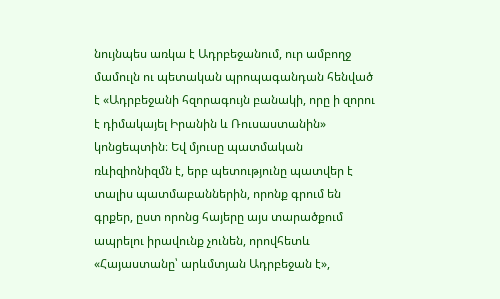նույնպես առկա է Ադրբեջանում, ուր ամբողջ մամուլն ու պետական պրոպագանդան հենված է «Ադրբեջանի հզորագույն բանակի, որը ի զորու է դիմակայել Իրանին և Ռուսաստանին» կոնցեպտին։ Եվ մյուսը պատմական ռևիզիոնիզմն է, երբ պետությունը պատվեր է տալիս պատմաբաններին, որոնք գրում են գրքեր, ըստ որոնց հայերը այս տարածքում ապրելու իրավունք չունեն, որովհետև «Հայաստանը՝ արևմտյան Ադրբեջան է»,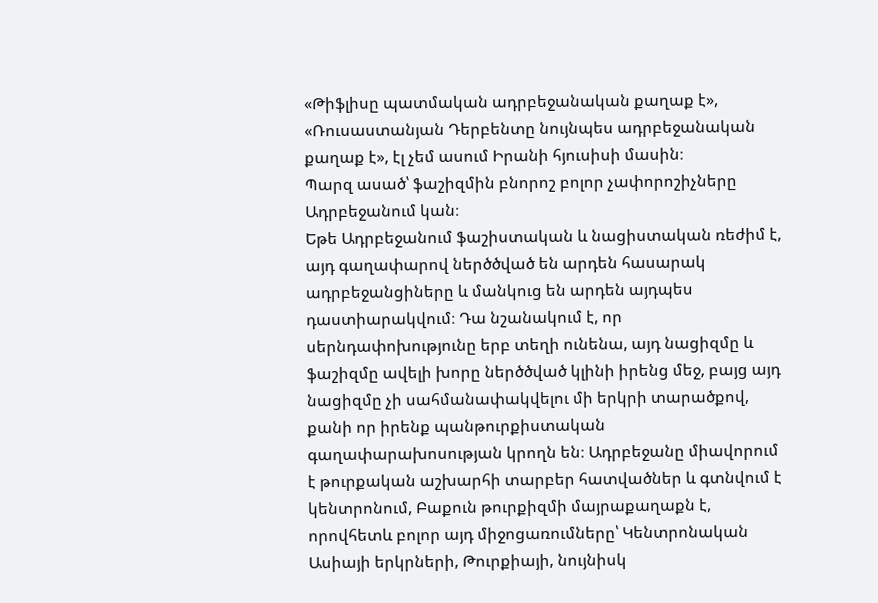«Թիֆլիսը պատմական ադրբեջանական քաղաք է», «Ռուսաստանյան Դերբենտը նույնպես ադրբեջանական քաղաք է», էլ չեմ ասում Իրանի հյուսիսի մասին։
Պարզ ասած՝ ֆաշիզմին բնորոշ բոլոր չափորոշիչները Ադրբեջանում կան։
Եթե Ադրբեջանում ֆաշիստական և նացիստական ռեժիմ է, այդ գաղափարով ներծծված են արդեն հասարակ ադրբեջանցիները և մանկուց են արդեն այդպես դաստիարակվում։ Դա նշանակում է, որ սերնդափոխությունը երբ տեղի ունենա, այդ նացիզմը և ֆաշիզմը ավելի խորը ներծծված կլինի իրենց մեջ, բայց այդ նացիզմը չի սահմանափակվելու մի երկրի տարածքով, քանի որ իրենք պանթուրքիստական գաղափարախոսության կրողն են։ Ադրբեջանը միավորում է թուրքական աշխարհի տարբեր հատվածներ և գտնվում է կենտրոնում, Բաքուն թուրքիզմի մայրաքաղաքն է, որովհետև բոլոր այդ միջոցառումները՝ Կենտրոնական Ասիայի երկրների, Թուրքիայի, նույնիսկ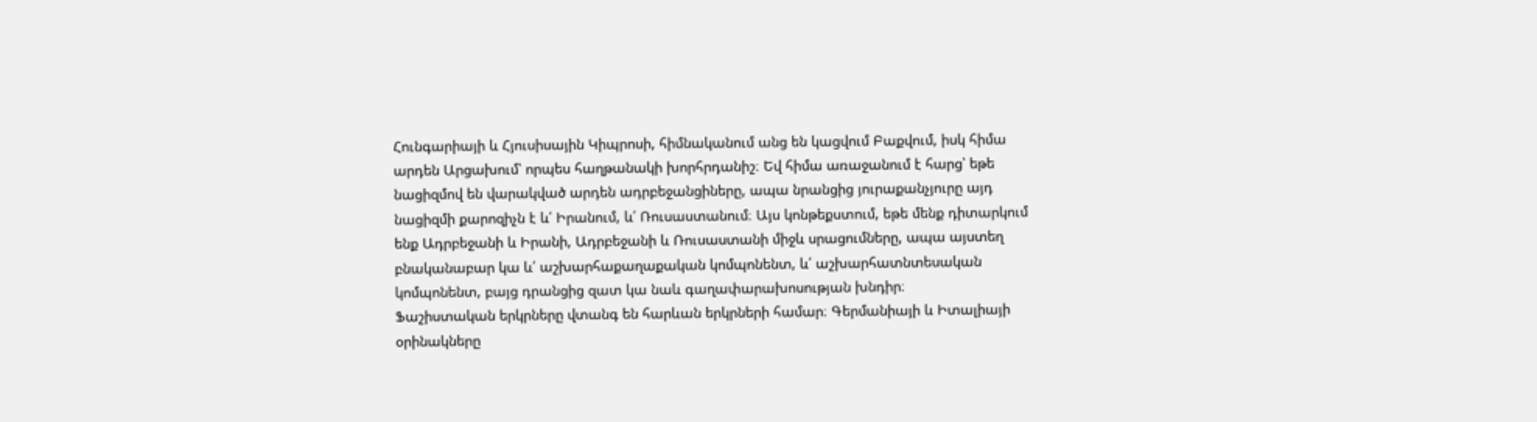Հունգարիայի և Հյուսիսային Կիպրոսի, հիմնականում անց են կացվում Բաքվում, իսկ հիմա արդեն Արցախում՝ որպես հաղթանակի խորհրդանիշ։ Եվ հիմա առաջանում է հարց՝ եթե նացիզմով են վարակված արդեն ադրբեջանցիները, ապա նրանցից յուրաքանչյուրը այդ նացիզմի քարոզիչն է և՛ Իրանում, և՛ Ռուսաստանում։ Այս կոնթեքստում, եթե մենք դիտարկում ենք Ադրբեջանի և Իրանի, Ադրբեջանի և Ռուսաստանի միջև սրացումները, ապա այստեղ բնականաբար կա և՛ աշխարհաքաղաքական կոմպոնենտ, և՛ աշխարհատնտեսական կոմպոնենտ, բայց դրանցից զատ կա նաև գաղափարախոսության խնդիր։
Ֆաշիստական երկրները վտանգ են հարևան երկրների համար։ Գերմանիայի և Իտալիայի օրինակները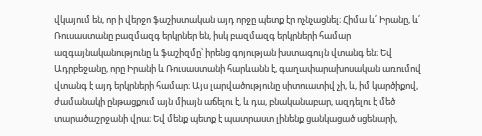վկայում են, որ ի վերջո ֆաշիստական այդ որջը պետք էր ոչնչացնել։ Հիմա և՛ Իրանը, և՛ Ռուսաստանը բազմազգ երկրներ են, իսկ բազմազգ երկրների համար ազգայնականությունը և ֆաշիզմը՝ իրենց գոյության խստագույն վտանգ են։ Եվ Ադրբեջանը, որը Իրանի և Ռուսաստանի հարևանն է, գաղափարախոսական առումով վտանգ է այդ երկրների համար։ Այս լարվածությունը սիտուատիվ չի, և, իմ կարծիքով, ժամանակի ընթացքում այն միայն աճելու է, և դա, բնականաբար, ազդելու է մեծ տարածաշրջանի վրա։ Եվ մենք պետք է պատրաստ լինենք ցանկացած սցենարի,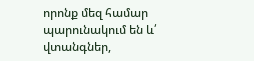որոնք մեզ համար պարունակում են և՛ վտանգներ,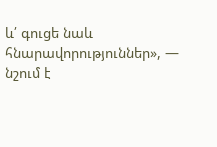և՛ գուցե նաև հնարավորություններ», — նշում է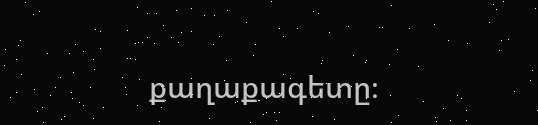քաղաքագետը։